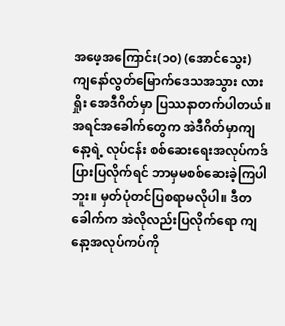အဖေ့အကြောင်း(၁၀) (အောင်သွေး)
ကျနော်လွတ်မြောက်ဒေသအသွား လားရှိုး အေဒီဂိတ်မှာ ပြဿနာတက်ပါတယ်။ အရင်အခေါက်တွေက အဲဒီဂိတ်မှာကျနော့ရဲ့ လုပ်ငန်း စစ်ဆေးရေးအလုပ်ကဒ်ပြားပြလိုက်ရင် ဘာမှမစစ်ဆေးခဲ့ကြပါဘူး။ မှတ်ပုံတင်ပြစရာမလိုပါ။ ဒီတခေါက်က အဲလိုလည်းပြလိုက်ရော ကျနော့အလုပ်ကပ်ကို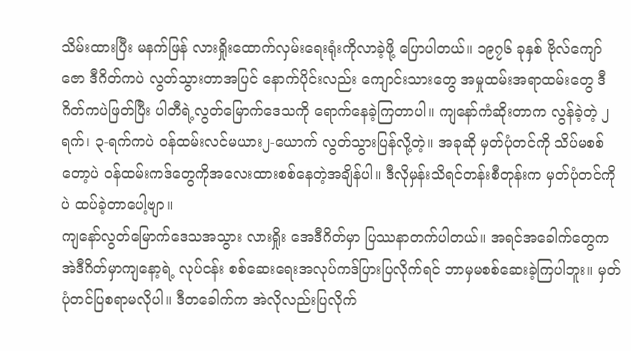သိမ်းထားပြီး မနက်ဖြန် လားရှိုးထောက်လှမ်းရေးရုံးကိုလာခဲ့ဖို့ ပြောပါတယ်။ ၁၉၇၆ ခုနှစ် ဗိုလ်ကျော်ဇော ဒီဂိတ်ကပဲ လွတ်သွားတာအပြင် နောက်ပိုင်းလည်း ကျောင်းသားတွေ အမှုထမ်းအရာထမ်းတွေ ဒီဂိတ်ကပဲဖြတ်ပြီး ပါတီရဲ့လွတ်မြောက်ဒေသကို ရောက်နေခဲ့ကြတာပါ။ ကျနော်ကံဆိုးတာက လွန်ခဲ့တဲ့ ၂ရက်၊ ၃-ရက်ကပဲ ဝန်ထမ်းလင်မယား၂-ယောက် လွတ်သွားပြန်လို့တဲ့။ အခုဆို မှတ်ပုံတင်ကို သိပ်မစစ်တော့ပဲ ဝန်ထမ်းကဒ်တွေကိုအလေးထားစစ်နေတဲ့အချိန်ပါ။ ဒီလိုမှန်းသိရင်တန်းစီတုန်းက မှတ်ပုံတင်ကိုပဲ ထပ်ခဲ့တာပေါ့ဗျာ။
ကျနော်လွတ်မြောက်ဒေသအသွား လားရှိုး အေဒီဂိတ်မှာ ပြဿနာတက်ပါတယ်။ အရင်အခေါက်တွေက အဲဒီဂိတ်မှာကျနော့ရဲ့ လုပ်ငန်း စစ်ဆေးရေးအလုပ်ကဒ်ပြားပြလိုက်ရင် ဘာမှမစစ်ဆေးခဲ့ကြပါဘူး။ မှတ်ပုံတင်ပြစရာမလိုပါ။ ဒီတခေါက်က အဲလိုလည်းပြလိုက်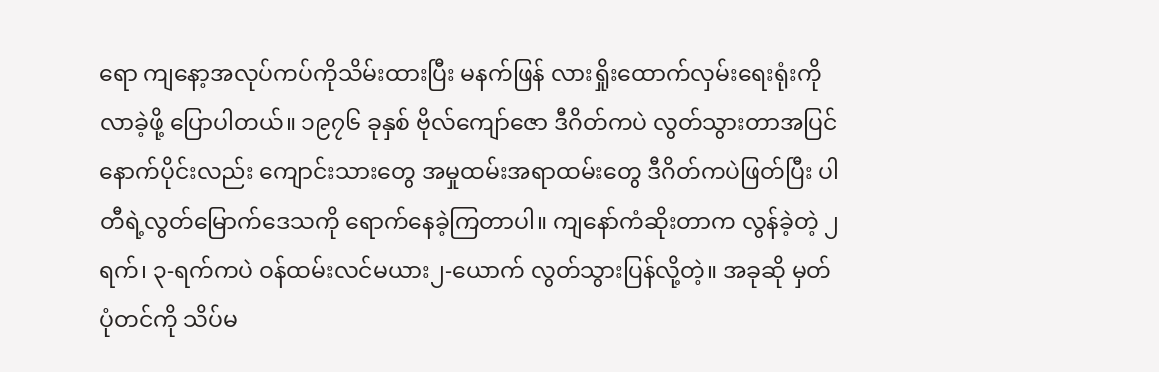ရော ကျနော့အလုပ်ကပ်ကိုသိမ်းထားပြီး မနက်ဖြန် လားရှိုးထောက်လှမ်းရေးရုံးကိုလာခဲ့ဖို့ ပြောပါတယ်။ ၁၉၇၆ ခုနှစ် ဗိုလ်ကျော်ဇော ဒီဂိတ်ကပဲ လွတ်သွားတာအပြင် နောက်ပိုင်းလည်း ကျောင်းသားတွေ အမှုထမ်းအရာထမ်းတွေ ဒီဂိတ်ကပဲဖြတ်ပြီး ပါတီရဲ့လွတ်မြောက်ဒေသကို ရောက်နေခဲ့ကြတာပါ။ ကျနော်ကံဆိုးတာက လွန်ခဲ့တဲ့ ၂ရက်၊ ၃-ရက်ကပဲ ဝန်ထမ်းလင်မယား၂-ယောက် လွတ်သွားပြန်လို့တဲ့။ အခုဆို မှတ်ပုံတင်ကို သိပ်မ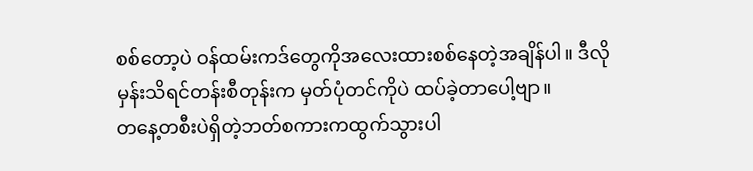စစ်တော့ပဲ ဝန်ထမ်းကဒ်တွေကိုအလေးထားစစ်နေတဲ့အချိန်ပါ။ ဒီလိုမှန်းသိရင်တန်းစီတုန်းက မှတ်ပုံတင်ကိုပဲ ထပ်ခဲ့တာပေါ့ဗျာ။
တနေ့တစီးပဲရှိတဲ့ဘတ်စကားကထွက်သွားပါ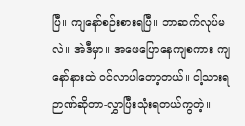ပြီ။ ကျနော်စဉ်းစားရပြီ။ ဘာဆက်လုပ်မလဲ။ အဲဒီမှာ။ အဖေပြောနေကျစကား ကျနော်နားထဲ ဝင်လာပါတော့တယ်။ ငါ့သားရ ဉာဏ်ဆိုတာ-လွှာပြီးသုံးရတယ်ကွတဲ့။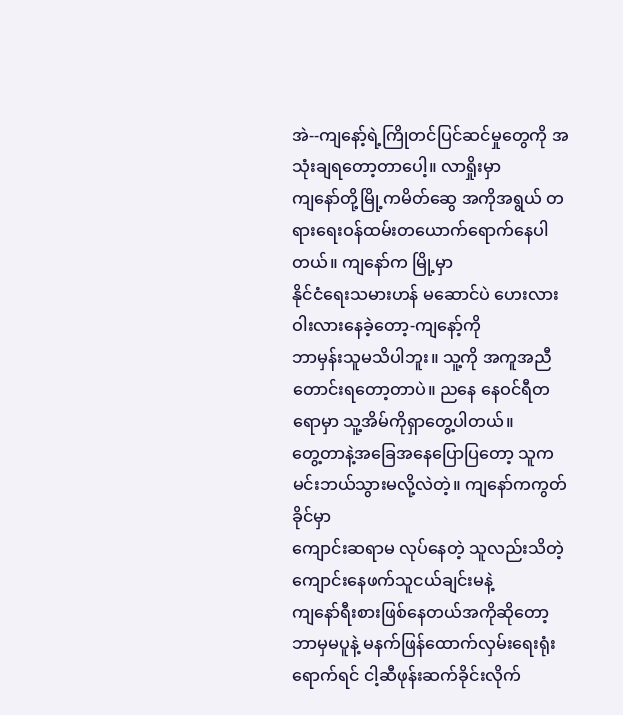အဲ--ကျနော့်ရဲ့ကြိုတင်ပြင်ဆင်မှုတွေကို အသုံးချရတော့တာပေါ့။ လာရှိုးမှာ
ကျနော်တို့မြို့ကမိတ်ဆွေ အကိုအရွယ် တရားရေးဝန်ထမ်းတယောက်ရောက်နေပါတယ်။ ကျနော်က မြို့မှာ
နိုင်ငံရေးသမားဟန် မဆောင်ပဲ ဟေးလားဝါးလားနေခဲ့တော့-ကျနော့်ကို
ဘာမှန်းသူမသိပါဘူး။ သူ့ကို အကူအညီတောင်းရတော့တာပဲ။ ညနေ နေဝင်ရီတရောမှာ သူ့အိမ်ကိုရှာတွေ့ပါတယ်။
တွေ့တာနဲ့အခြေအနေပြောပြတော့ သူကမင်းဘယ်သွားမလို့လဲတဲ့။ ကျနော်ကကွတ်ခိုင်မှာ
ကျောင်းဆရာမ လုပ်နေတဲ့ သူလည်းသိတဲ့ ကျောင်းနေဖက်သူငယ်ချင်းမနဲ့
ကျနော်ရီးစားဖြစ်နေတယ်အကိုဆိုတော့ ဘာမှမပူနဲ့ မနက်ဖြန်ထောက်လှမ်းရေးရုံး ရောက်ရင် ငါ့ဆီဖုန်းဆက်ခိုင်းလိုက်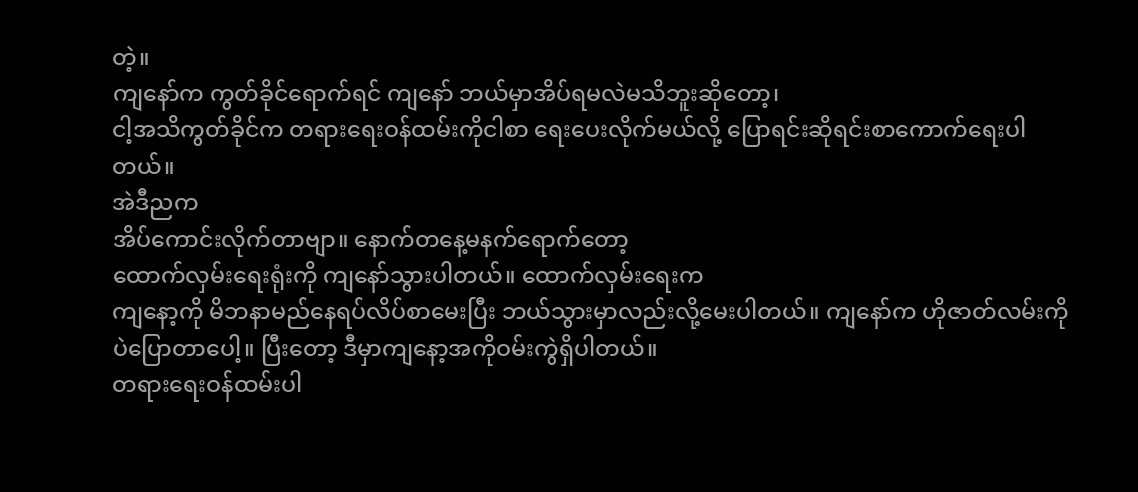တဲ့။
ကျနော်က ကွတ်ခိုင်ရောက်ရင် ကျနော် ဘယ်မှာအိပ်ရမလဲမသိဘူးဆိုတော့၊
ငါ့အသိကွတ်ခိုင်က တရားရေးဝန်ထမ်းကိုငါစာ ရေးပေးလိုက်မယ်လို့ ပြောရင်းဆိုရင်းစာကောက်ရေးပါတယ်။
အဲဒီညက
အိပ်ကောင်းလိုက်တာဗျာ။ နောက်တနေ့မနက်ရောက်တော့
ထောက်လှမ်းရေးရုံးကို ကျနော်သွားပါတယ်။ ထောက်လှမ်းရေးက
ကျနော့ကို မိဘနာမည်နေရပ်လိပ်စာမေးပြီး ဘယ်သွားမှာလည်းလို့မေးပါတယ်။ ကျနော်က ဟိုဇာတ်လမ်းကိုပဲပြောတာပေါ့။ ပြီးတော့ ဒီမှာကျနော့အကိုဝမ်းကွဲရှိပါတယ်။
တရားရေးဝန်ထမ်းပါ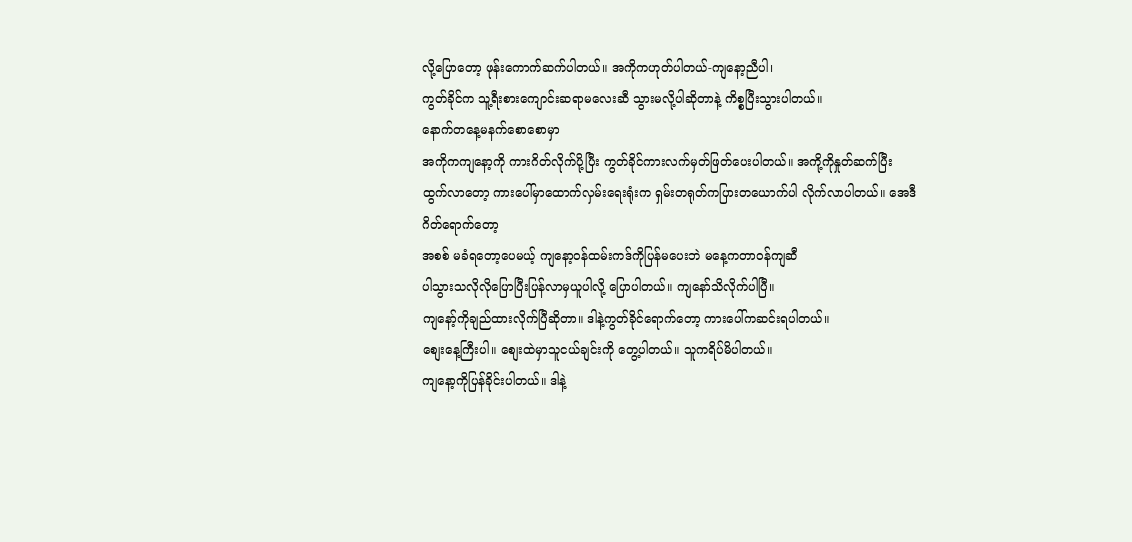လို့ပြောတော့ ဖုန်းကောက်ဆက်ပါတယ်။ အကိုကဟုတ်ပါတယ်-ကျနော့ညီပါ၊
ကွတ်ခိုင်က သူ့ရီးစားကျောင်းဆရာမလေးဆီ သွားမလို့ပါဆိုတာနဲ့ ကိစ္စပြီးသွားပါတယ်။
နောက်တနေ့မနက်စောစောမှာ
အကိုကကျနော့ကို ကားဂိတ်လိုက်ပို့ပြီး ကွတ်ခိုင်ကားလက်မှတ်ဖြတ်ပေးပါတယ်။ အကို့ကိုနှုတ်ဆက်ပြီး
ထွက်လာတော့ ကားပေါ်မှာထောက်လှမ်းရေးရုံးက ရှမ်းတရုတ်ကပြားတယောက်ပါ လိုက်လာပါတယ်။ အေဒီဂိတ်ရောက်တော့
အစစ် မခံရတော့ပေမယ့် ကျနော့ဝန်ထမ်းကဒ်ကိုပြန်မပေးဘဲ မနေ့ကတာဝန်ကျဆီ
ပါသွားသလိုလိုပြောပြီးပြန်လာမှယူပါလို့ ပြောပါတယ်။ ကျနော်သိလိုက်ပါပြီ။
ကျနော့်ကိုချည်ထားလိုက်ပြီဆိုတာ။ ဒါနဲ့ကွတ်ခိုင်ရောက်တော့ ကားပေါ်ကဆင်းရပါတယ်။
စျေးနေ့ကြီးပါ။ စျေးထဲမှာသူငယ်ချင်းကို တွေ့ပါတယ်။ သူကရိပ်မိပါတယ်။
ကျနော့ကိုပြန်ခိုင်းပါတယ်။ ဒါနဲ့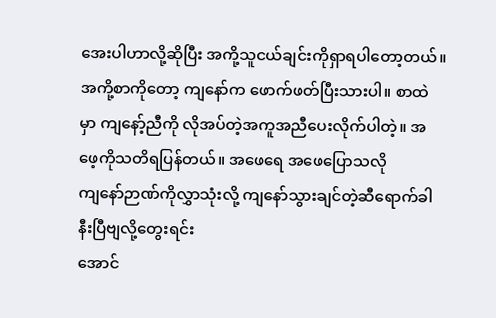အေးပါဟာလို့ဆိုပြီး အကို့သူငယ်ချင်းကိုရှာရပါတော့တယ်။
အကို့စာကိုတော့ ကျနော်က ဖောက်ဖတ်ပြီးသားပါ။ စာထဲမှာ ကျနော့်ညီကို လိုအပ်တဲ့အကူအညီပေးလိုက်ပါတဲ့။ အဖေ့ကိုသတိရပြန်တယ်။ အဖေရေ အဖေပြောသလို
ကျနော်ဉာဏ်ကိုလွှာသုံးလို့ ကျနော်သွားချင်တဲ့ဆီရောက်ခါနီးပြီဗျလို့တွေးရင်း
အောင်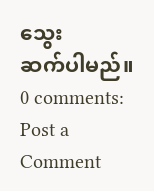သွေး
ဆက်ပါမည်။
0 comments:
Post a Comment